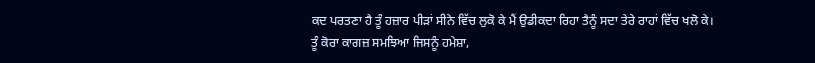ਕਦ ਪਰਤਣਾ ਹੈ ਤੂੰ ਹਜ਼ਾਰ ਪੀੜਾਂ ਸੀਨੇ ਵਿੱਚ ਲੁਕੋ ਕੇ ਮੈਂ ਉਡੀਕਦਾ ਰਿਹਾ ਤੈਨੂੰ ਸਦਾ ਤੇਰੇ ਰਾਹਾਂ ਵਿੱਚ ਖਲੋ ਕੇ।
ਤੂੰ ਕੋਰਾ ਕਾਗਜ਼ ਸਮਝਿਆ ਜਿਸਨੂੰ ਹਮੇਸ਼ਾ,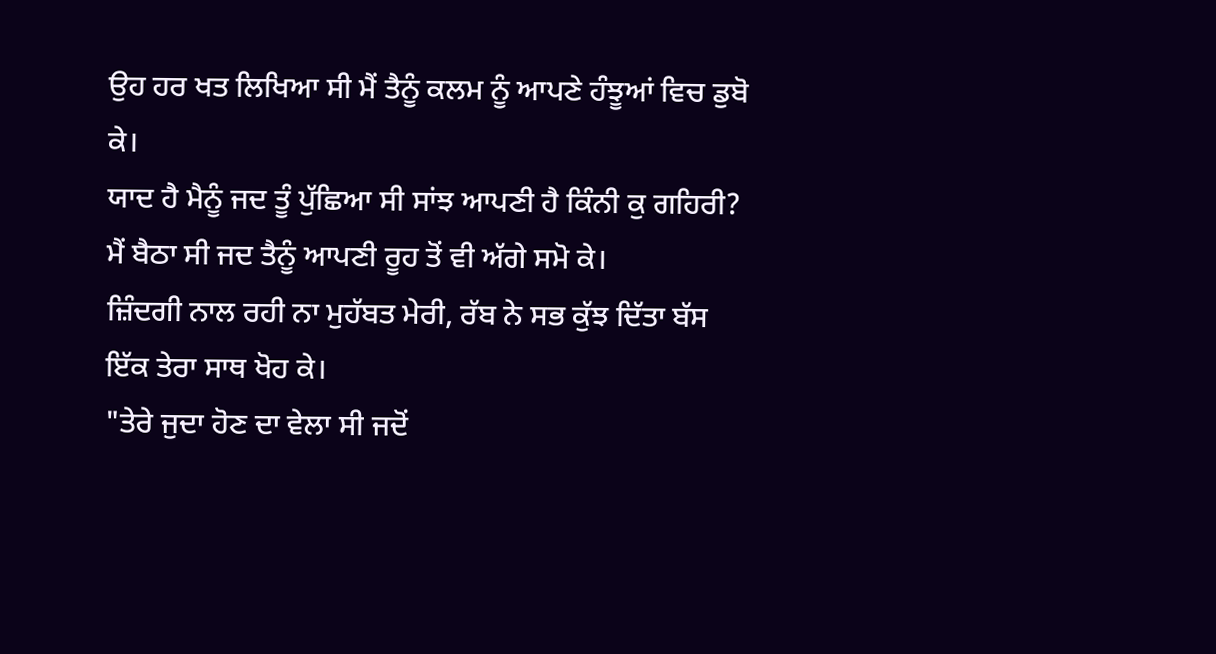ਉਹ ਹਰ ਖਤ ਲਿਖਿਆ ਸੀ ਮੈਂ ਤੈਨੂੰ ਕਲਮ ਨੂੰ ਆਪਣੇ ਹੰਝੂਆਂ ਵਿਚ ਡੁਬੋ ਕੇ।
ਯਾਦ ਹੈ ਮੈਨੂੰ ਜਦ ਤੂੰ ਪੁੱਛਿਆ ਸੀ ਸਾਂਝ ਆਪਣੀ ਹੈ ਕਿੰਨੀ ਕੁ ਗਹਿਰੀ? ਮੈਂ ਬੈਠਾ ਸੀ ਜਦ ਤੈਨੂੰ ਆਪਣੀ ਰੂਹ ਤੋਂ ਵੀ ਅੱਗੇ ਸਮੋ ਕੇ।
ਜ਼ਿੰਦਗੀ ਨਾਲ ਰਹੀ ਨਾ ਮੁਹੱਬਤ ਮੇਰੀ, ਰੱਬ ਨੇ ਸਭ ਕੁੱਝ ਦਿੱਤਾ ਬੱਸ ਇੱਕ ਤੇਰਾ ਸਾਥ ਖੋਹ ਕੇ।
"ਤੇਰੇ ਜੁਦਾ ਹੋਣ ਦਾ ਵੇਲਾ ਸੀ ਜਦੋਂ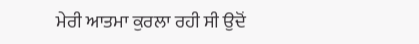ਮੇਰੀ ਆਤਮਾ ਕੁਰਲਾ ਰਹੀ ਸੀ ਉਦੋਂ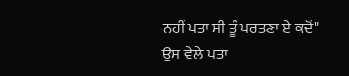ਨਹੀਂ ਪਤਾ ਸੀ ਤੂੰ ਪਰਤਣਾ ਏ ਕਦੋਂ"
ਉਸ ਵੇਲੇ ਪਤਾ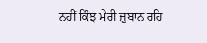ਨਹੀਂ ਕਿੰਝ ਮੇਰੀ ਜ਼ੁਬਾਨ ਰਹਿ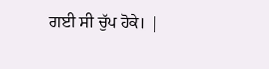ਗਈ ਸੀ ਚੁੱਪ ਹੋਕੇ। |